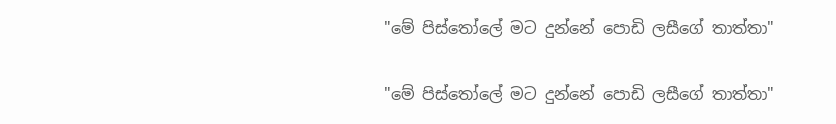"මේ පිස්තෝලේ මට දුන්නේ පොඩි ලසීගේ තාත්තා"

"මේ පිස්තෝලේ මට දුන්නේ පොඩි ලසීගේ තාත්තා"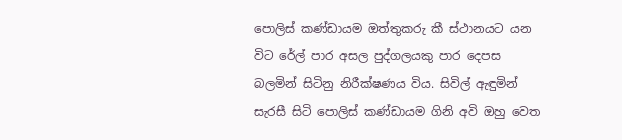පොලිස් කණ්ඩායම ඔත්තුකරු කී ස්ථානයට යන විට රේල් පාර අසල පුද්ගලයකු පාර දෙපස බලමින් සිටිනු නිරීක්ෂණය විය. සිවිල් ඇඳුමින් සැරසී සිටි පොලිස් කණ්ඩායම ගිනි අවි ඔහු වෙත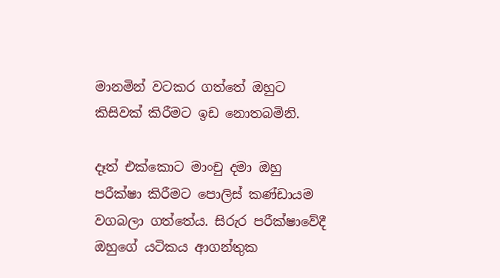මානමින් වටකර ගත්තේ ඔහුට කිසිවක් කිරීමට ඉඩ නොතබමිනි.

දෑත් එක්කොට මාංචු දමා ඔහු පරීක්ෂා කිරීමට පොලිස් කණ්ඩායම වගබලා ගත්තේය. සිරුර පරීක්ෂාවේදී ඔහුගේ යටිකය ආගන්තුක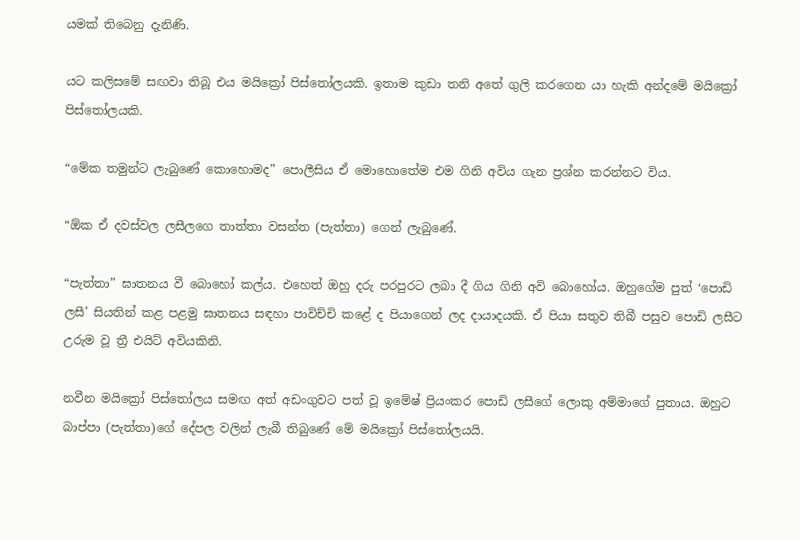යමක් තිබෙනු දැනිණි.

යට කලිසමේ සඟවා තිබූ එය මයික්‍රෝ පිස්තෝලයකි. ඉතාම කුඩා තනි අතේ ගුලි කරගෙන යා හැකි අන්දමේ මයික්‍රෝ පිස්තෝලයකි.

“මේක තමුන්ට ලැබුණේ කොහොමද” පොලීසිය ඒ මොහොතේම එම ගිනි අවිය ගැන ප්‍රශ්න කරන්නට විය.

“ඕක ඒ දවස්වල ලසීලගෙ තාත්තා වසන්ත (පැත්තා) ගෙන් ලැබුණේ.

“පැත්තා” ඝාතනය වී බොහෝ කල්ය. එහෙත් ඔහු දරු පරපුරට ලබා දී ගිය ගිනි අවි බොහෝය. ඔහුගේම පුත් ‘පොඩි ලසී’ සියතින් කළ පළමු ඝාතනය සඳහා පාවිච්චි කළේ ද පියාගෙන් ලද දායාදයකි. ඒ පියා සතුව තිබී පසුව පොඩි ලසීට උරුම වූ ත්‍රී එයිට් අවියකිනි.

නවීන මයික්‍රෝ පිස්තෝලය සමඟ අත් අඩංගුවට පත් වූ ඉමේෂ් ප්‍රියංකර පොඩි ලසීගේ ලොකු අම්මාගේ පුතාය. ඔහුට බාප්පා (පැත්තා)ගේ දේපල වලින් ලැබී තිබුණේ මේ මයික්‍රෝ පිස්තෝලයයි.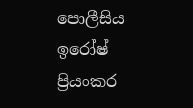පොලීසිය ඉරෝෂ් ප්‍රියංකර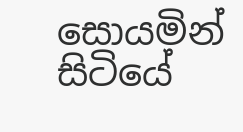සොයමින් සිටියේ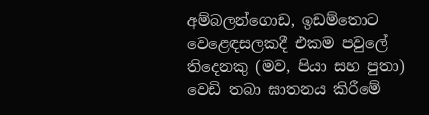අම්බලන්ගොඩ, ඉඩම්තොට වෙළෙඳසලකදී එකම පවුලේ තිදෙනකු (මව, පියා සහ පුතා) වෙඩි තබා ඝාතනය කිරීමේ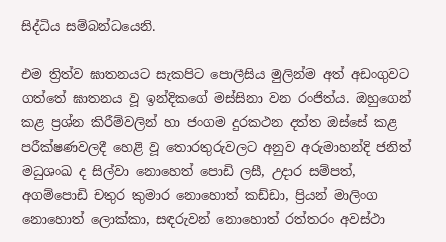සිද්ධිය සම්බන්ධයෙනි.

එම ත්‍රිත්ව ඝාතනයට සැකපිට පොලීසිය මුලින්ම අත් අඩංගුවට ගත්තේ ඝාතනය වූ ඉන්දිකගේ මස්සිනා වන රංජිත්ය. ඔහුගෙන් කළ ප්‍රශ්න කිරීම්වලින් හා ජංගම දුරකථන දත්ත ඔස්සේ කළ පරීක්ෂණවලදී හෙළි වූ තොරතුරුවලට අනුව අරුමාහන්දි ජනිත් මධුශංඛ ද සිල්වා නොහෙත් පොඩි ලසී, උදාර සම්පත්, අගම්පොඩි චතුර කුමාර නොහොත් කඩ්ඩා, ප්‍රියන් මාලිංග නොහොත් ලොක්කා, සඳරුවන් නොහොත් රත්තරං අවස්ථා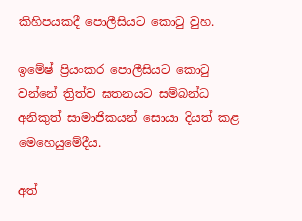කිහිපයකදී පොලීසියට කොටු වුහ.

ඉමේෂ් ප්‍රියංකර පොලීසියට කොටු වන්නේ ත්‍රිත්ව ඝතනයට සම්බන්ධ අනිකුත් සාමාජිකයන් සොයා දියත් කළ මෙහෙයුමේදීය.

අත්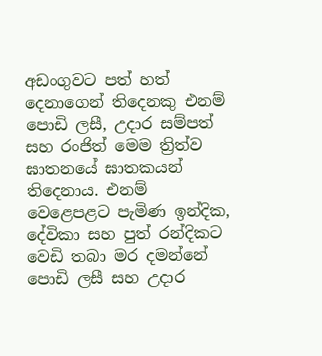අඩංගුවට පත් හත් දෙනාගෙන් තිදෙනකු එනම් පොඩි ලසී, උදාර සම්පත් සහ රංජිත් මෙම ත්‍රිත්ව ඝාතනයේ ඝාතකයන් තිදෙනාය. එනම් වෙළෙපළට පැමිණ ඉන්දික, දේවිකා සහ පුත් රන්දිකට වෙඩි තබා මර දමන්නේ පොඩි ලසී සහ උදාර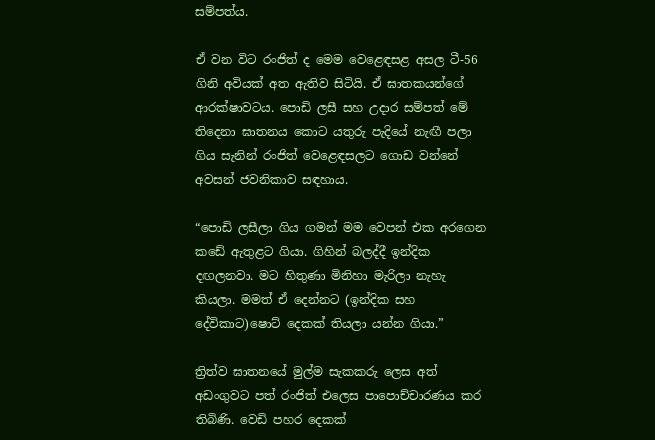සම්පත්ය.

ඒ වන විට රංජිත් ද මෙම වෙළෙඳසළ අසල ටී-56 ගිනි අවියක් අත ඇතිව සිටියි. ඒ ඝාතකයන්ගේ ආරක්ෂාවටය. පොඩි ලසී සහ උදාර සම්පත් මේ තිදෙනා ඝාතනය කොට යතුරු පැදියේ නැඟී පලා ගිය සැනින් රංජිත් වෙළෙඳසලට ගොඩ වන්නේ අවසන් ජවනිකාව සඳහාය.

“පොඩි ලසීලා ගිය ගමන් මම වෙපන් එක අරගෙන කඩේ ඇතුළට ගියා. ගිහින් බලද්දී ඉන්දික දඟලනවා. මට හිතුණා මිනිහා මැරිලා නැහැ කියලා. මමත් ඒ දෙන්නට (ඉන්දික සහ දේවිකාට)ෂොට් දෙකක් තියලා යන්න ගියා.”

ත්‍රිත්ව ඝාතනයේ මුල්ම සැකකරු ලෙස අත් අඩංගුවට පත් රංජිත් එලෙස පාපොච්චාරණය කර තිබිණි. වෙඩි පහර දෙකක්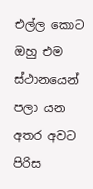එල්ල කොට ඔහු එම ස්ථානයෙන් පලා යන අතර අවට පිරිස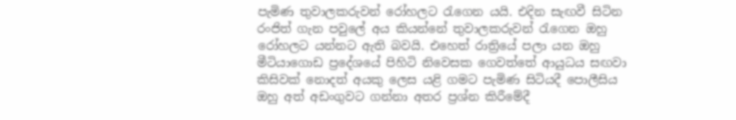පැමිණ තුවාලකරුවන් රෝහලට රැගෙන යයි. එදින සැඟවී සිටින රංජිත් ගැන පවුලේ අය කියන්නේ තුවාලකරුවන් රැගෙන ඔහු රෝහලට යන්නට ඇති බවයි. එහෙත් රාත්‍රියේ පලා යන ඔහු මීටියාගොඩ ප්‍රදේශයේ පිහිටි නිවෙසක ගෙවත්තේ ආයුධය සඟවා කිසිවක් නොදත් අයකු ලෙස යළි ගමට පැමිණ සිටියදී පොලීසිය ඔහු අත් අඩංගුවට ගන්නා අතර ප්‍රශ්න කිරීමේදී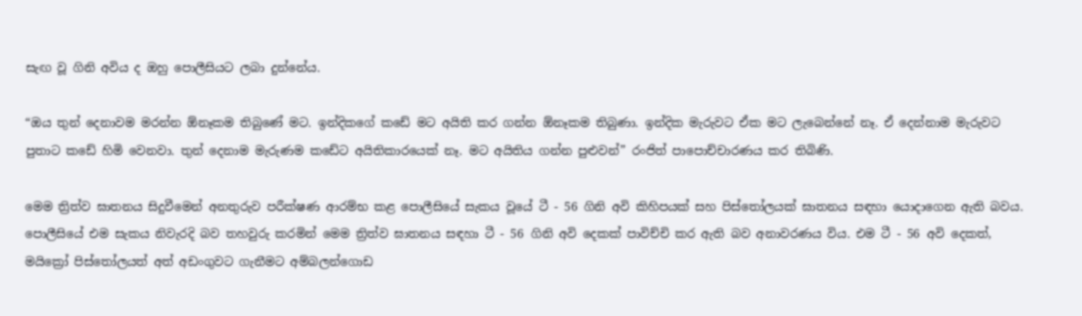සැඟ වූ ගිනි අවිය ද ඔහු පොලීසියට ලබා දුන්නේය.

“ඔය තුන් දෙනාවම මරන්න ඕනෑකම තිබුණේ මට. ඉන්දිකගේ කඩේ මට අයිති කර ගන්න ඕනෑකම තිබුණා. ඉන්දික මැරුවට ඒක මට ලැබෙන්නේ නෑ. ඒ දෙන්නාම මැරුවට පුතාට කඩේ හිමි වෙනවා. තුන් දෙනාම මැරුණම කඩේට අයිතිකාරයෙක් නෑ. මට අයිතිය ගන්න පුළුවන්” රංජිත් පාපොච්චාරණය කර තිබිණි.

මෙම ත්‍රිත්ව ඝාතනය සිදුවීමෙන් අනතුරුව පරීක්ෂණ ආරම්භ කළ පොලීසියේ සැකය වූයේ ටී - 56 ගිනි අවි කිහිපයක් සහ පිස්තෝලයක් ඝාතනය සඳහා යොදාගෙන ඇති බවය. පොලීසියේ එම සැකය නිවැරදි බව තහවුරු කරමින් මෙම ත්‍රිත්ව ඝාතනය සඳහා ටී - 56 ගිනි අවි දෙකක් පාවිච්චි කර ඇති බව අනාවරණය විය. එම ටී - 56 අවි දෙකත්, මයික්‍රෝ පිස්තෝලයත් අත් අඩංගුවට ගැනීමට අම්බලන්ගොඩ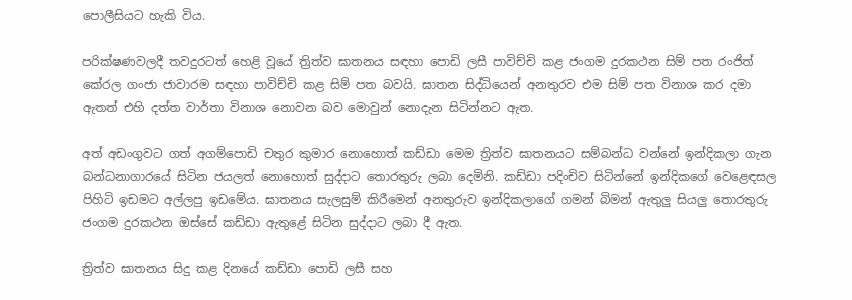පොලීසියට හැකි විය.

පරික්ෂණවලදී තවදුරටත් හෙළි වූයේ ත්‍රිත්ව ඝාතනය සඳහා පොඩි ලසී පාවිච්චි කළ ජංගම දුරකථන සිම් පත රංජිත් කේරල ගංජා ජාවාරම සඳහා පාවිච්චි කළ සිම් පත බවයි. ඝාතන සිද්ධියෙන් අනතුරව එම සිම් පත විනාශ කර දමා ඇතත් එහි දත්ත වාර්තා විනාශ නොවන බව මොවුන් නොදැන සිටින්නට ඇත.

අත් අඩංගුවට ගත් අගම්පොඩි චතුර කුමාර නොහොත් කඩ්ඩා මෙම ත්‍රිත්ව ඝාතනයට සම්බන්ධ වන්නේ ඉන්දිකලා ගැන බන්ධනාගාරයේ සිටින ජයලත් නොහොත් සුද්දාට තොරතුරු ලබා දෙමිනි. කඩ්ඩා පදිංචිව සිටින්නේ ඉන්දිකගේ වෙළෙඳසල පිහිටි ඉඩමට අල්ලපු ඉඩමේය. ඝාතනය සැලසුම් කිරීමෙන් අනතුරුව ඉන්දිකලාගේ ගමන් බිමන් ඇතුලු සියලු තොරතුරු ජංගම දුරකථන ඔස්සේ කඩ්ඩා ඇතුළේ සිටින සුද්දාට ලබා දී ඇත.

ත්‍රිත්ව ඝාතනය සිදු කළ දිනයේ කඩ්ඩා පොඩි ලසී සහ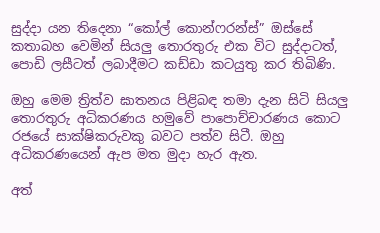සුද්දා යන තිදෙනා “කෝල් කොන්ෆරන්ස්” ඔස්සේ කතාබහ වෙමින් සියලු තොරතුරු එක විට සුද්දාටත්, පොඩි ලසීටත් ලබාදීමට කඩ්ඩා කටයුතු කර තිබිණි.

ඔහු මෙම ත්‍රිත්ව ඝාතනය පිළිබඳ තමා දැන සිටි සියලු තොරතුරු අධිකරණය හමුවේ පාපොච්චාරණය කොට රජයේ සාක්ෂිකරුවකු බවට පත්ව සිටී. ඔහු අධිකරණයෙන් ඇප මත මුදා හැර ඇත.

අත්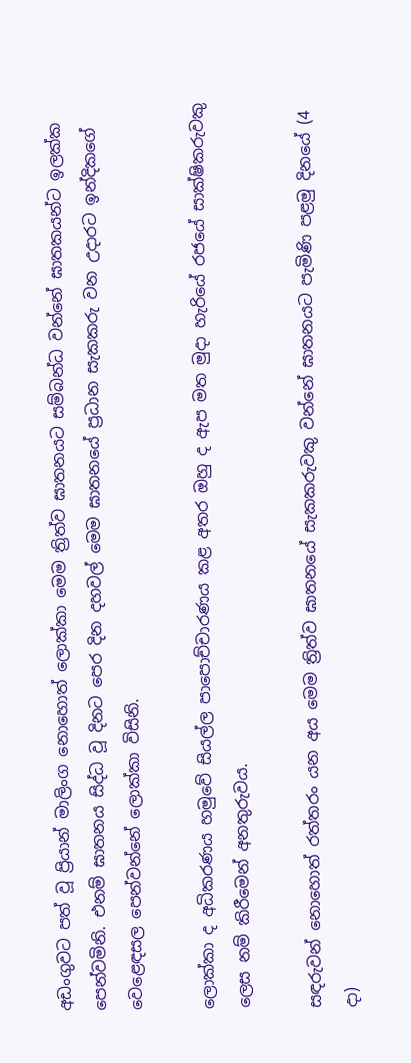අඩංගුවට පත් වූ ප්‍රියාන් මාලිංග නොහොත් ලොක්කා මෙම ත්‍රිත්ව ඝාතනයට සම්බන්ධ වන්නේ ඝාතකයන්ට ඉලක්ක පෙන්වමිනි. එනම් ඝාතනය සිද්ධ වූ දිනට පෙර දින දහවල් මෙම ඝාතනයේ ප්‍රධාන සැකකරු වන උදාරට ඉන්දිකගේ වෙළෙඳසල පෙන්වන්නේ ලොක්කා විසිනි.

ලොක්කා ද අධිකරණය හමුවේ සියල්ල පාපොච්චාරණය කළ අතර ඔහු ද ඇප මත මුදා හැරියේ රජයේ සාක්ෂිකරුවකු ලෙස නම් කිරීමෙන් අනතුරුවය.

සඳරුවන් නොහොත් රත්තරං යන අය මෙම ත්‍රිත්ව ඝාතනයේ සැකකරුවකු වන්නේ ඝාතනයට පැමිණි පළමු දිනයේ (4 දා)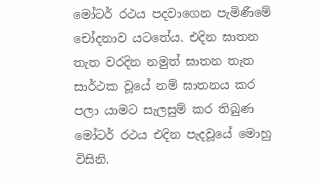මෝටර් රථය පදවාගෙන පැමිණීමේ චෝදනාව යටතේය. එදින ඝාතන තැත වරදින නමුත් ඝාතන තැත සාර්ථක වූයේ නම් ඝාතනය කර පලා යාමට සැලසුම් කර තිබුණ මෝටර් රථය එදින පැදවූයේ මොහු විසිනි.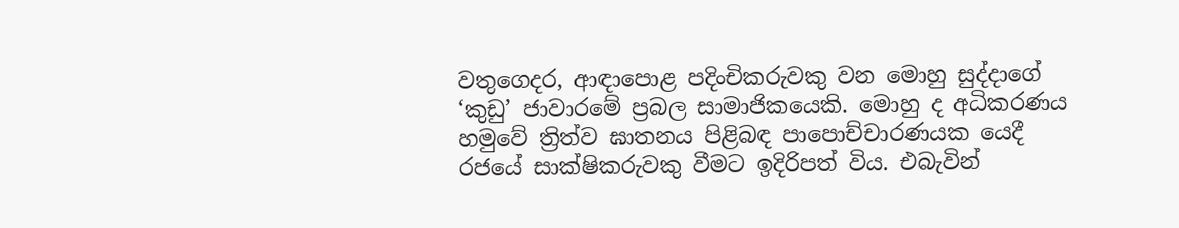වතුගෙදර, ආඳාපොළ පදිංචිකරුවකු වන මොහු සුද්දාගේ ‘කුඩු’ ජාවාරමේ ප්‍රබල සාමාජිකයෙකි. මොහු ද අධිකරණය හමුවේ ත්‍රිත්ව ඝාතනය පිළිබඳ පාපොච්චාරණයක යෙදී රජයේ සාක්ෂිකරුවකු වීමට ඉදිරිපත් විය. එබැවින්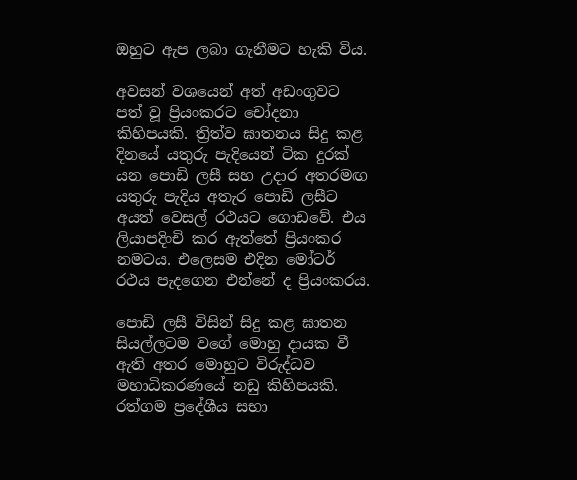ඔහුට ඇප ලබා ගැනීමට හැකි විය.

අවසන් වශයෙන් අත් අඩංගුවට පත් වූ ප්‍රියංකරට චෝදනා කිහිපයකි. ත්‍රිත්ව ඝාතනය සිදු කළ දිනයේ යතුරු පැදියෙන් ටික දුරක් යන පොඩි ලසී සහ උදාර අතරමඟ යතුරු පැදිය අතැර පොඩි ලසීට අයත් වෙසල් රථයට ගොඩවේ. එය ලියාපදිංචි කර ඇත්තේ ප්‍රියංකර නමටය. එලෙසම එදින මෝටර් රථය පැදගෙන එන්නේ ද ප්‍රියංකරය.

පොඩි ලසී විසින් සිදු කළ ඝාතන සියල්ලටම වගේ මොහු දායක වී ඇති අතර මොහුට විරුද්ධව මහාධිකරණයේ නඩු කිහිපයකි. රත්ගම ප්‍රදේශීය සභා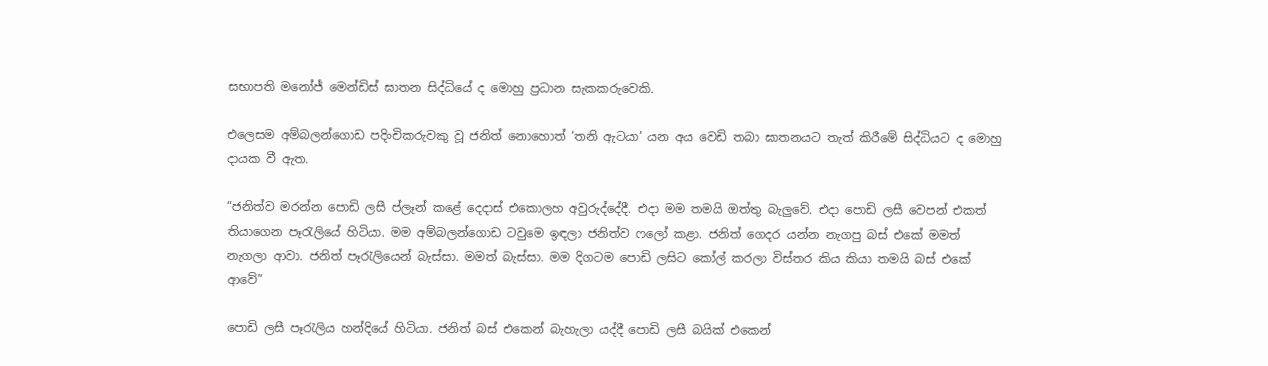සභාපති මනෝජ් මෙන්ඩිස් ඝාතන සිද්ධියේ ද මොහු ප්‍රධාන සැකකරුවෙකි.

එලෙසම අම්බලන්ගොඩ පදිංචිකරුවකු වූ ජනිත් නොහොත් ‘තනි ඇටයා’ යන අය වෙඩි තබා ඝාතනයට තැත් කිරීමේ සිද්ධියට ද මොහු දායක වී ඇත.

“ජනිත්ව මරන්න පොඩි ලසී ප්ලෑන් කළේ දෙදාස් එකොලහ අවුරුද්දේදී. එදා මම තමයි ඔත්තු බැලුවේ. එදා පොඩි ලසී වෙපන් එකත් තියාගෙන පෑරැලියේ හිටියා. මම අම්බලන්ගොඩ ටවුමෙ ඉඳලා ජනිත්ව ෆලෝ කළා. ජනිත් ගෙදර යන්න නැගපු බස් එකේ මමත් නැගලා ආවා. ජනිත් පෑරැලියෙන් බැස්සා. මමත් බැස්සා. මම දිගටම පොඩි ලසිට කෝල් කරලා විස්තර කිය කියා තමයි බස් එකේ ආවේ”

පොඩි ලසී පෑරැලිය හන්දියේ හිටියා. ජනිත් බස් එකෙන් බැහැලා යද්දී පොඩි ලසී බයික් එකෙන්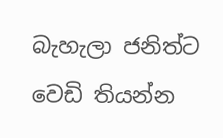බැහැලා ජනිත්ට වෙඩි තියන්න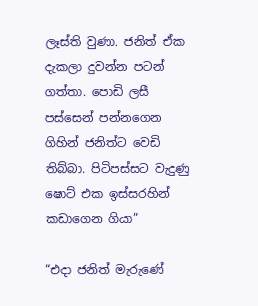ලෑස්ති වුණා. ජනිත් ඒක දැකලා දුවන්න පටන් ගත්තා. පොඩි ලසී පස්සෙන් පන්නගෙන ගිහින් ජනිත්ට වෙඩි තිබ්බා. පිටිපස්සට වැදුණු ෂොට් එක ඉස්සරහින් කඩාගෙන ගියා”

“එදා ජනිත් මැරුණේ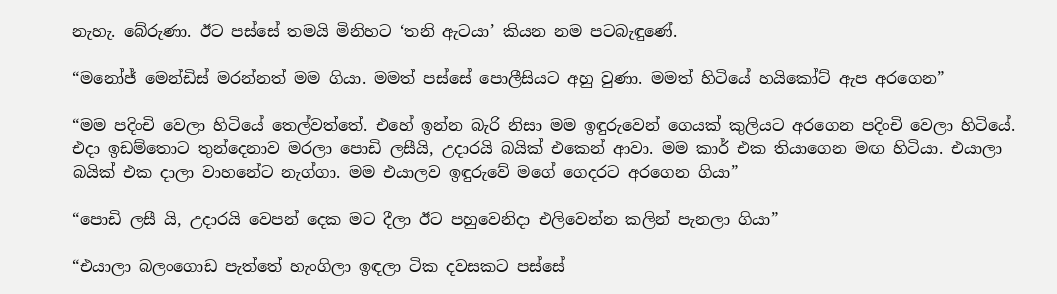නැහැ. බේරුණා. ඊට පස්සේ තමයි මිනිහට ‘තනි ඇටයා’ කියන නම පටබැඳුණේ.

“මනෝජ් මෙන්ඩිස් මරන්නත් මම ගියා. මමත් පස්සේ පොලීසියට අහු වුණා. මමත් හිටියේ හයිකෝට් ඇප අරගෙන”

“මම පදිංචි වෙලා හිටියේ තෙල්වත්තේ. එහේ ඉන්න බැරි නිසා මම ඉඳුරුවෙන් ගෙයක් කුලියට අරගෙන පදිංචි වෙලා හිටියේ. එදා ඉඩම්තොට තුන්දෙනාව මරලා පොඩි ලසීයි, උදාරයි බයික් එකෙන් ආවා. මම කාර් එක තියාගෙන මඟ හිටියා. එයාලා බයික් එක දාලා වාහනේට නැග්ගා. මම එයාලව ඉඳුරුවේ මගේ ගෙදරට අරගෙන ගියා”

“පොඩි ලසී යි, උදාරයි වෙපන් දෙක මට දීලා ඊට පහුවෙනිදා එලිවෙන්න කලින් පැනලා ගියා”

“එයාලා බලංගොඩ පැත්තේ හැංගිලා ඉඳලා ටික දවසකට පස්සේ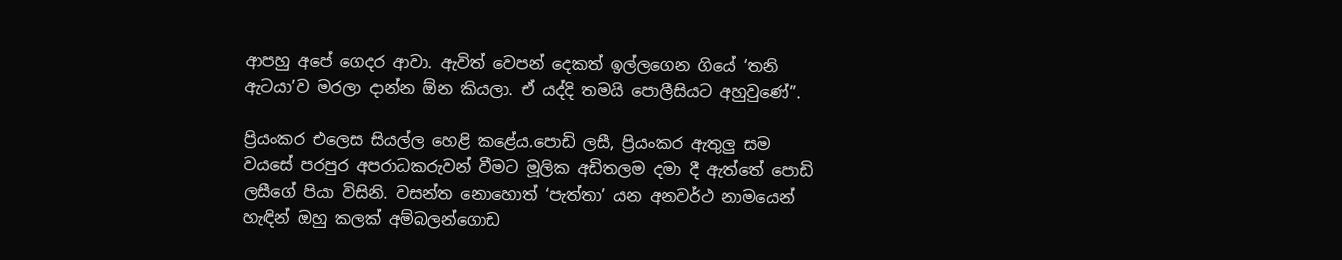ආපහු අපේ ගෙදර ආවා. ඇවිත් වෙපන් දෙකත් ඉල්ලගෙන ගියේ ‘තනි ඇටයා’ව මරලා දාන්න ඕන කියලා. ඒ යද්දි තමයි පොලීසියට අහුවුණේ”.

ප්‍රියංකර එලෙස සියල්ල හෙළි කළේය.පොඩි ලසී, ප්‍රියංකර ඇතුලු සම වයසේ පරපුර අපරාධකරුවන් වීමට මූලික අඩිතලම දමා දී ඇත්තේ පොඩි ලසීගේ පියා විසිනි. වසන්ත නොහොත් ‘පැත්තා’ යන අනවර්ථ නාමයෙන් හැඳින් ඔහු කලක් අම්බලන්ගොඩ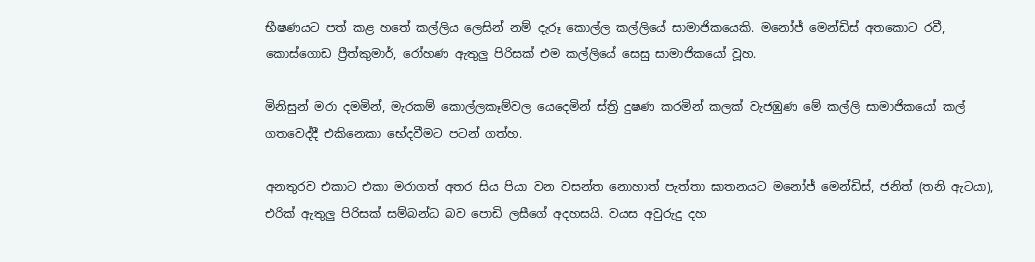භීෂණයට පත් කළ හතේ කල්ලිය ලෙසින් නම් දැරූ කොල්ල කල්ලියේ සාමාජිකයෙකි. මනෝජ් මෙන්ඩිස් අතකොට රවී, කොස්ගොඩ ප්‍රීත්කුමාර්, රෝහණ ඇතුලු පිරිසක් එම කල්ලියේ සෙසු සාමාජිකයෝ වූහ.

මිනිසුන් මරා දමමින්, මැරකම් කොල්ලකෑම්වල යෙදෙමින් ස්ත්‍රි දුෂණ කරමින් කලක් වැජඹුණ මේ කල්ලි සාමාජිකයෝ කල් ගතවෙද්දී එකිනෙකා භේදවීමට පටන් ගත්හ.

අනතුරව එකාට එකා මරාගත් අතර සිය පියා වන වසන්ත නොහාත් පැත්තා ඝාතනයට මනෝජ් මෙන්ඩිස්, ජනිත් (තනි ඇටයා), එරික් ඇතුලු පිරිසක් සම්බන්ධ බව පොඩි ලසීගේ අදහසයි. වයස අවුරුදු දහ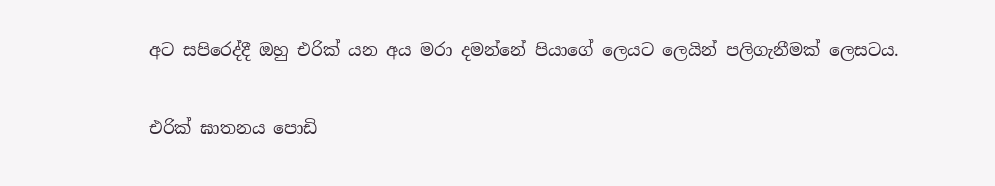අට සපිරෙද්දී ඔහු එරික් යන අය මරා දමන්නේ පියාගේ ලෙයට ලෙයින් පලිගැනීමක් ලෙසටය.

එරික් ඝාතනය පොඩි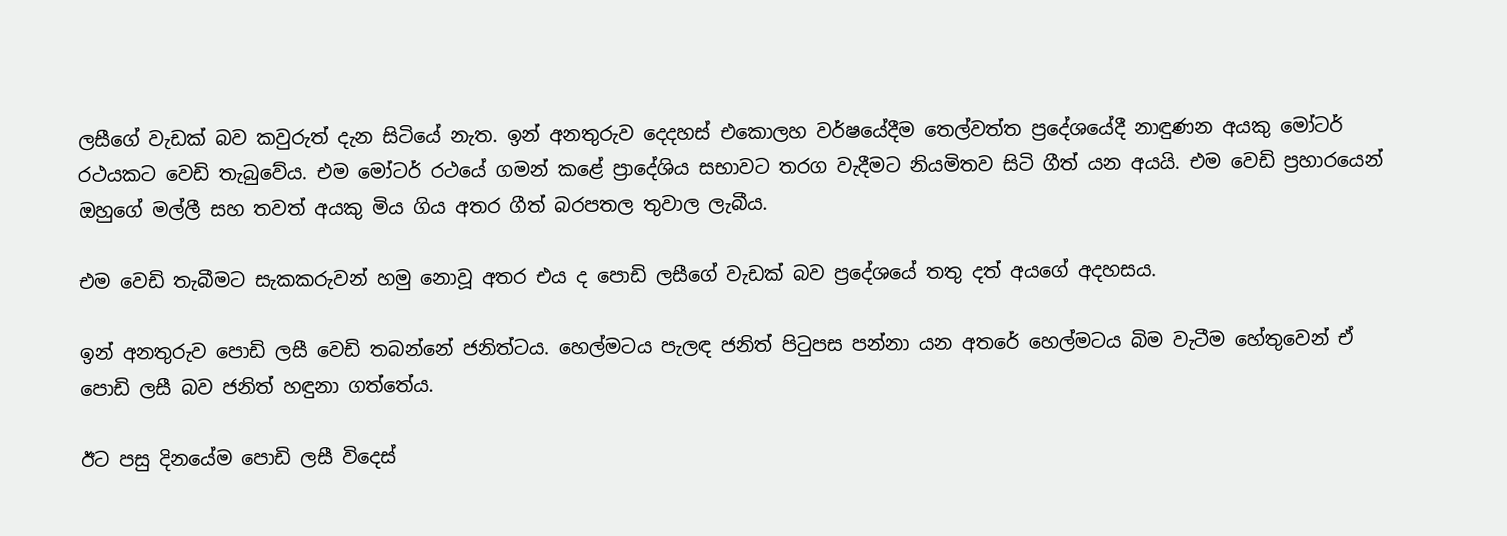ලසීගේ වැඩක් බව කවුරුත් දැන සිටියේ නැත. ඉන් අනතුරුව දෙදහස් එකොලහ වර්ෂයේදීම තෙල්වත්ත ප්‍රදේශයේදී නාඳුණන අයකු මෝටර් රථයකට වෙඩි තැබුවේය. එම මෝටර් රථයේ ගමන් කළේ ප්‍රාදේශිය සභාවට තරග වැදීමට නියමිතව සිටි ගීත් යන අයයි. එම වෙඩි ප්‍රහාරයෙන් ඔහුගේ මල්ලී සහ තවත් අයකු මිය ගිය අතර ගීත් බරපතල තුවාල ලැබීය.

එම වෙඩි තැබීමට සැකකරුවන් හමු නොවූ අතර එය ද පොඩි ලසීගේ වැඩක් බව ප්‍රදේශයේ තතු දත් අයගේ අදහසය.

ඉන් අනතුරුව පොඩි ලසී වෙඩි තබන්නේ ජනිත්ටය. හෙල්මටය පැලඳ ජනිත් පිටුපස පන්නා යන අතරේ හෙල්මටය බිම වැටීම හේතුවෙන් ඒ පොඩි ලසී බව ජනිත් හඳුනා ගත්තේය.

ඊට පසු දිනයේම පොඩි ලසී විදෙස්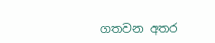ගතවන අතර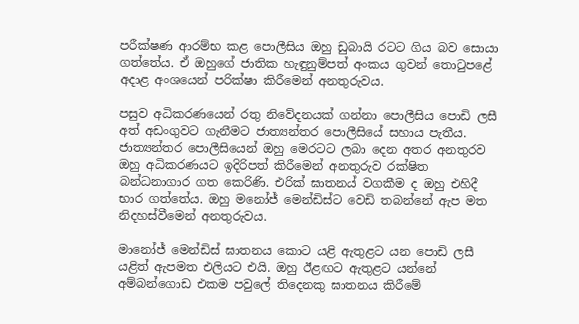පරීක්ෂණ ආරම්භ කළ පොලීසිය ඔහු ඩුබායි රටට ගිය බව සොයා ගත්තේය. ඒ ඔහුගේ ජාතික හැඳුනුම්පත් අංකය ගුවන් තොටුපළේ අදාළ අංශයෙන් පරික්ෂා කිරීමෙන් අනතුරුවය.

පසුව අධිකරණයෙන් රතු නිවේදනයක් ගන්නා පොලීසිය පොඩි ලසී අත් අඩංගුවට ගැනීමට ජාත්‍යන්තර පොලීසියේ සහාය පැතීය. ජාත්‍යන්තර පොලීසියෙන් ඔහු මෙරටට ලබා දෙන අතර අනතුරව ඔහු අධිකරණයට ඉදිරිපත් කිරීමෙන් අනතුරුව රක්ෂිත බන්ධනාගාර ගත කෙරිණි. එරික් ඝාතනය් වගකීම ද ඔහු එහිදී භාර ගත්තේය. ඔහු මනෝජ් මෙන්ඩිස්ට වෙඩි තබන්නේ ඇප මත නිදහස්වීමෙන් අනතුරුවය.

මානෝජ් මෙන්ඩිස් ඝාතනය කොට යළි ඇතුළට යන පොඩි ලසී යළිත් ඇපමත එලියට එයි. ඔහු ඊළඟට ඇතුළට යන්නේ අම්බන්ගොඩ එකම පවුලේ තිදෙනකු ඝාතනය කිරීමේ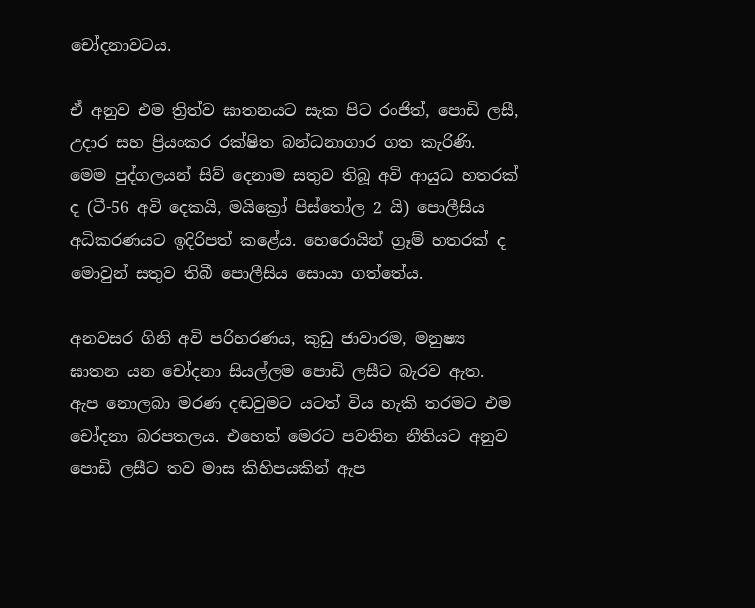චෝදනාවටය.

ඒ අනුව එම ත්‍රිත්ව ඝාතනයට සැක පිට රංජිත්, පොඩි ලසී, උදාර සහ ප්‍රියංකර රක්ෂිත බන්ධනාගාර ගත කැරිණි. මෙම පුද්ගලයන් සිව් දෙනාම සතුව තිබූ අවි ආයුධ හතරක් ද (ටී-56 අවි දෙකයි, මයික්‍රෝ පිස්තෝල 2 යි) පොලීසිය අධිකරණයට ඉදිරිපත් කළේය. හෙරොයින් ග්‍රෑම් හතරක් ද මොවුන් සතුව තිබී පොලීසිය සොයා ගත්තේය.

අනවසර ගිනි අවි පරිහරණය, කුඩු ජාවාරම, මනුෂ්‍ය ඝාතන යන චෝදනා සියල්ලම පොඩි ලසීට බැරව ඇත. ඇප නොලබා මරණ දඬවුමට යටත් විය හැකි තරමට එම චෝදනා බරපතලය. එහෙත් මෙරට පවතින නීතියට අනුව පොඩි ලසීට තව මාස කිහිපයකින් ඇප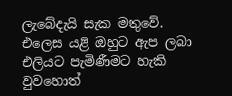ලැබේදැයි සැක මතුවේ. එලෙස යළි ඔහුට ඇප ලබා එලියට පැමිණීමට හැකි වුවහොත්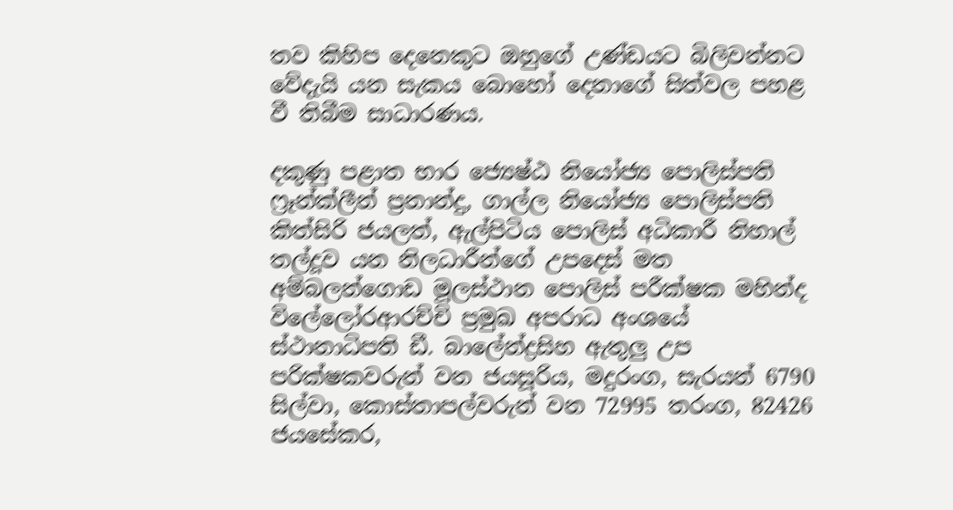තව කිහිප දෙනෙකුට ඔහුගේ උණ්ඩයට බිලිවන්නට වේදැයි යන සැකය බොහෝ දෙනාගේ සිත්වල පහළ වී තිබීම සාධාරණය.

දකුණු පළාත භාර ජ්‍යෙෂ්ඨ නියෝජ්‍ය පොලිස්පති ෆ්‍රෑන්ක්ලීන් ප්‍රනාන්දු, ගාල්ල නියෝජ්‍ය පොලිස්පති කිත්සිරි ජයලත්, ඇල්පිටිය පොලිස් අධිකාරී නිහාල් තල්දූව යන නිලධාරීන්ගේ උපදෙස් මත අම්බලන්ගොඩ මූලස්ථාන පොලිස් පරීක්ෂක මහින්ද විලේලෝරආරච්චි ප්‍රමුඛ අපරාධ අංශයේ ස්ථානාධිපති ඩී. බාලේන්ද්‍රසිහ ඇතුලු උප පරික්ෂකවරුන් වන ජයසූරිය, මදුරංග, සැරයන් 6790 සිල්වා, කොස්තාපල්වරුන් වන 72995 තරංග, 82426 ජයසේකර,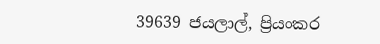39639 ජයලාල්, ප්‍රියංකර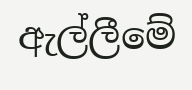ඇල්ලීමේ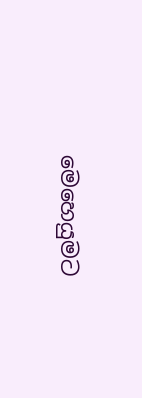මෙහෙයුමට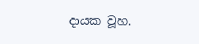දායක වූහ.